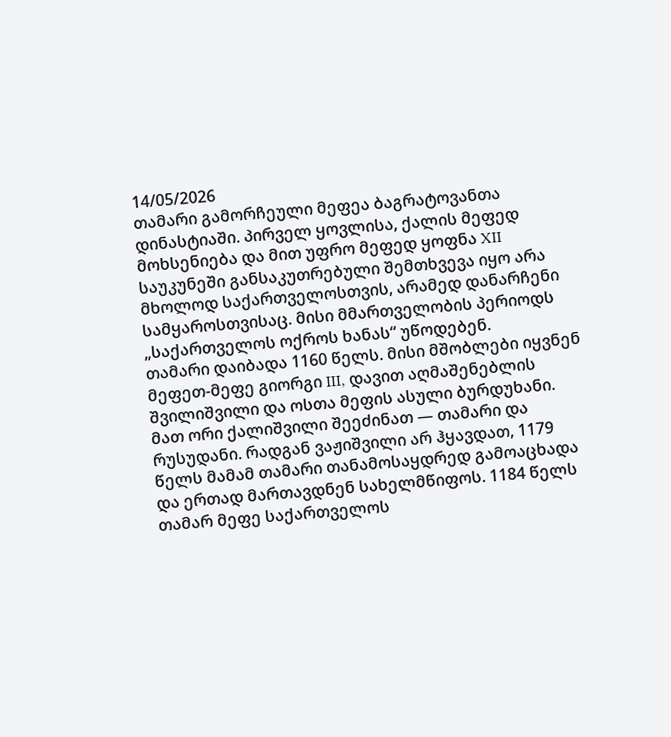14/05/2026
თამარი გამორჩეული მეფეა ბაგრატოვანთა დინასტიაში. პირველ ყოვლისა, ქალის მეფედ მოხსენიება და მით უფრო მეფედ ყოფნა XII საუკუნეში განსაკუთრებული შემთხვევა იყო არა მხოლოდ საქართველოსთვის, არამედ დანარჩენი სამყაროსთვისაც. მისი მმართველობის პერიოდს „საქართველოს ოქროს ხანას“ უწოდებენ.
თამარი დაიბადა 1160 წელს. მისი მშობლები იყვნენ მეფეთ-მეფე გიორგი III, დავით აღმაშენებლის შვილიშვილი და ოსთა მეფის ასული ბურდუხანი. მათ ორი ქალიშვილი შეეძინათ — თამარი და რუსუდანი. რადგან ვაჟიშვილი არ ჰყავდათ, 1179 წელს მამამ თამარი თანამოსაყდრედ გამოაცხადა და ერთად მართავდნენ სახელმწიფოს. 1184 წელს თამარ მეფე საქართველოს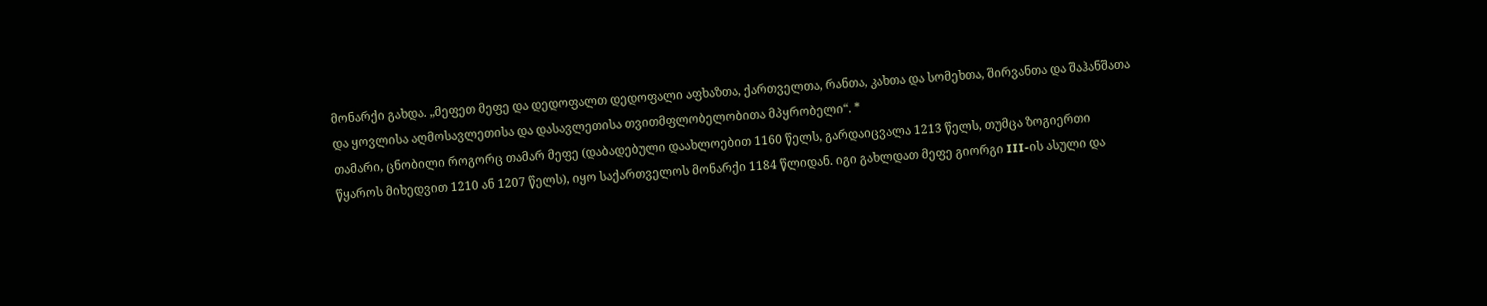მონარქი გახდა. „მეფეთ მეფე და დედოფალთ დედოფალი აფხაზთა, ქართველთა, რანთა, კახთა და სომეხთა, შირვანთა და შაჰანშათა და ყოვლისა აღმოსავლეთისა და დასავლეთისა თვითმფლობელობითა მპყრობელი“. *
თამარი, ცნობილი როგორც თამარ მეფე (დაბადებული დაახლოებით 1160 წელს, გარდაიცვალა 1213 წელს, თუმცა ზოგიერთი წყაროს მიხედვით 1210 ან 1207 წელს), იყო საქართველოს მონარქი 1184 წლიდან. იგი გახლდათ მეფე გიორგი III-ის ასული და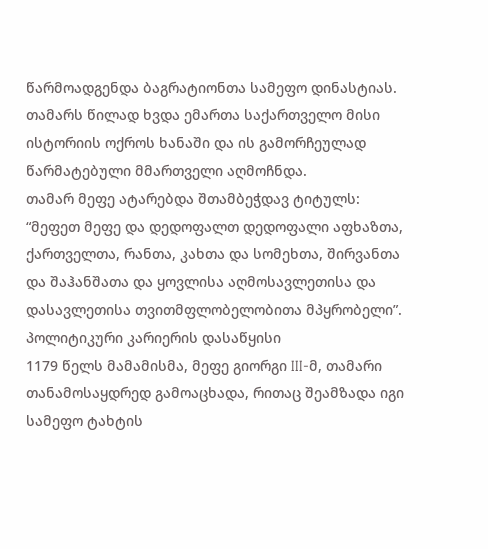წარმოადგენდა ბაგრატიონთა სამეფო დინასტიას. თამარს წილად ხვდა ემართა საქართველო მისი ისტორიის ოქროს ხანაში და ის გამორჩეულად წარმატებული მმართველი აღმოჩნდა.
თამარ მეფე ატარებდა შთამბეჭდავ ტიტულს: “მეფეთ მეფე და დედოფალთ დედოფალი აფხაზთა, ქართველთა, რანთა, კახთა და სომეხთა, შირვანთა და შაჰანშათა და ყოვლისა აღმოსავლეთისა და დასავლეთისა თვითმფლობელობითა მპყრობელი”.
პოლიტიკური კარიერის დასაწყისი
1179 წელს მამამისმა, მეფე გიორგი III-მ, თამარი თანამოსაყდრედ გამოაცხადა, რითაც შეამზადა იგი სამეფო ტახტის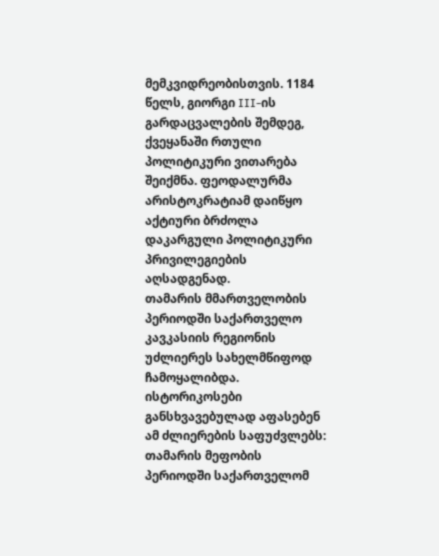მემკვიდრეობისთვის. 1184 წელს, გიორგი III-ის გარდაცვალების შემდეგ, ქვეყანაში რთული პოლიტიკური ვითარება შეიქმნა. ფეოდალურმა არისტოკრატიამ დაიწყო აქტიური ბრძოლა დაკარგული პოლიტიკური პრივილეგიების აღსადგენად.
თამარის მმართველობის პერიოდში საქართველო კავკასიის რეგიონის უძლიერეს სახელმწიფოდ ჩამოყალიბდა. ისტორიკოსები განსხვავებულად აფასებენ ამ ძლიერების საფუძვლებს:
თამარის მეფობის პერიოდში საქართველომ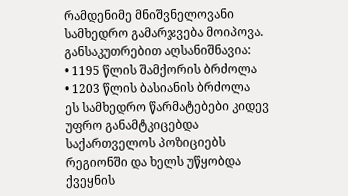რამდენიმე მნიშვნელოვანი სამხედრო გამარჯვება მოიპოვა. განსაკუთრებით აღსანიშნავია:
• 1195 წლის შამქორის ბრძოლა
• 1203 წლის ბასიანის ბრძოლა
ეს სამხედრო წარმატებები კიდევ უფრო განამტკიცებდა საქართველოს პოზიციებს რეგიონში და ხელს უწყობდა ქვეყნის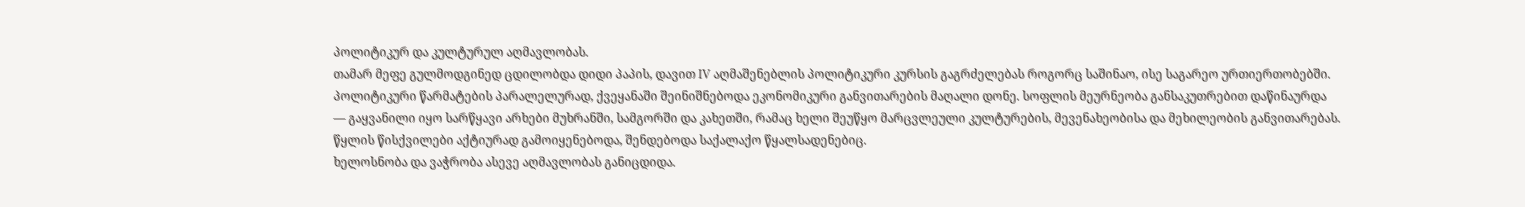პოლიტიკურ და კულტურულ აღმავლობას.
თამარ მეფე გულმოდგინედ ცდილობდა დიდი პაპის, დავით IV აღმაშენებლის პოლიტიკური კურსის გაგრძელებას როგორც საშინაო, ისე საგარეო ურთიერთობებში. პოლიტიკური წარმატების პარალელურად, ქვეყანაში შეინიშნებოდა ეკონომიკური განვითარების მაღალი დონე. სოფლის მეურნეობა განსაკუთრებით დაწინაურდა — გაყვანილი იყო სარწყავი არხები მუხრანში, სამგორში და კახეთში, რამაც ხელი შეუწყო მარცვლეული კულტურების, მევენახეობისა და მეხილეობის განვითარებას. წყლის წისქვილები აქტიურად გამოიყენებოდა, შენდებოდა საქალაქო წყალსადენებიც.
ხელოსნობა და ვაჭრობა ასევე აღმავლობას განიცდიდა.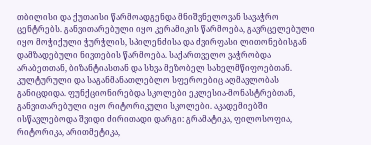თბილისი და ქუთაისი წარმოადგენდა მნიშვნელოვან სავაჭრო ცენტრებს. განვითარებული იყო კერამიკის წარმოება, გავრცელებული იყო მოჭიქული ჭურჭლის, სპილენძისა და ძვირფასი ლითონებისგან დამზადებული ნივთების წარმოება. საქართველო ვაჭრობდა არაბეთთან, ბიზანტიასთან და სხვა მეზობელ სახელმწიფოებთან.
კულტურული და საგანმანათლებლო სფეროებიც აღმავლობას განიცდიდა. ფუნქციონირებდა სკოლები ეკლესია-მონასტრებთან, განვითარებული იყო რიტორიკული სკოლები. აკადემიებში ისწავლებოდა შვიდი ძირითადი დარგი: გრამატიკა, ფილოსოფია, რიტორიკა, არითმეტიკა,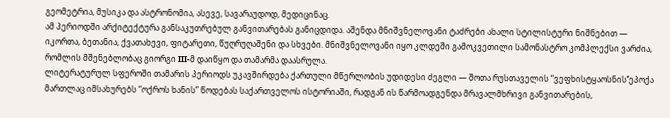გეომეტრია, მუსიკა და ასტრონომია, ასევე, სავარაუდოდ, მედიცინაც.
ამ პერიოდში არქიტექტურა განსაკუთრებულ განვითარებას განიცდიდა. აშენდა მნიშვნელოვანი ტაძრები ახალი სტილისტური ნიშნებით — იკორთა, ბეთანია, ქვათახევი, ფიტარეთი, წუღრუღაშენი და სხვები. მნიშვნელოვანი იყო კლდეში გამოკვეთილი სამონასტრო კომპლექსი ვარძია, რომლის მშენებლობაც გიორგი III-მ დაიწყო და თამარმა დაასრულა.
ლიტერატურულ სფეროში თამარის პერიოდს უკავშირდება ქართული მწერლობის უდიდესი ძეგლი — შოთა რუსთაველის “ვეფხისტყაოსნის‘’ეპოქა მართლაც იმსახურებს “ოქროს ხანის” წოდებას საქართველოს ისტორიაში, რადგან ის წარმოადგენდა მრავალმხრივი განვითარების,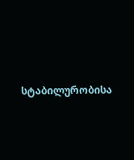სტაბილურობისა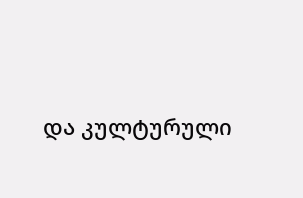და კულტურული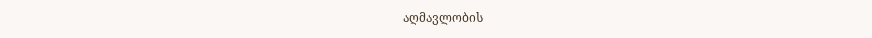აღმავლობის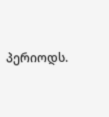პერიოდს.